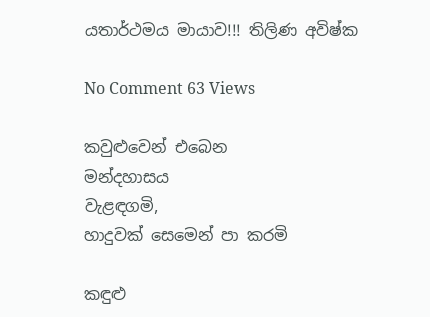යතාර්ථමය මායාව!!! තිලිණ අවිෂ්ක

No Comment 63 Views

කවුළුවෙන් එබෙන
මන්දහාසය
වැළඳගමි,
හාදුවක් සෙමෙන් පා කරමි

කඳුළු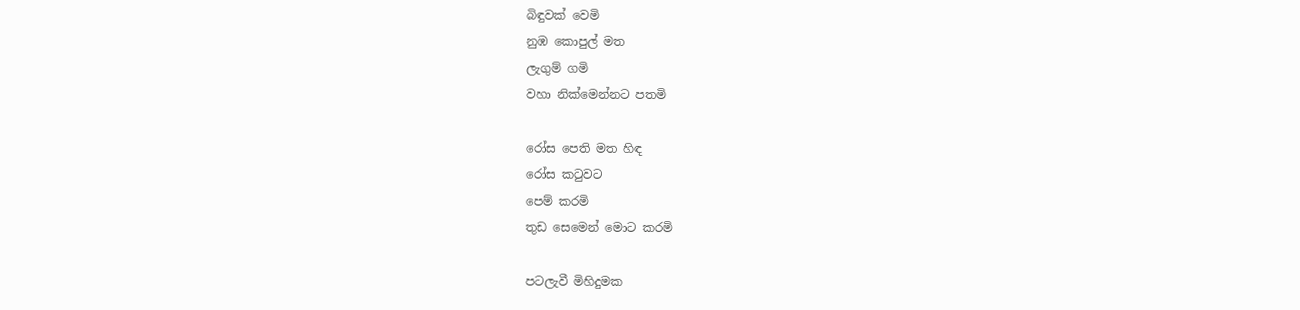බිඳුවක් වෙමි
නුඹ කොපුල් මත
ලැගුම් ගමි
වහා නික්මෙන්නට පතමි

රෝස පෙති මත හිඳ
රෝස කටුවට
පෙම් කරමි
තුඩ සෙමෙන් මොට කරමි

පටලැවී මිහිදුමක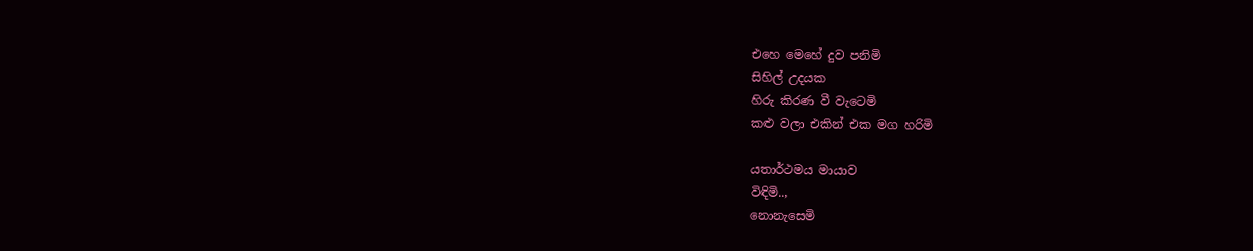එහෙ මෙහේ දුව පනිමි
සිහිල් උදයක
හිරු කිරණ වී වැටෙමි
කළු වලා එකින් එක මග හරිමි

යතාර්ථමය මායාව
විඳිමි..,
නොනැසෙමි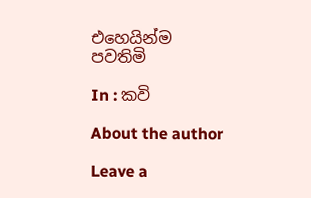එහෙයින්ම පවතිමි

In : කවි

About the author

Leave a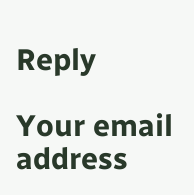Reply

Your email address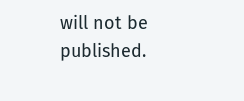will not be published.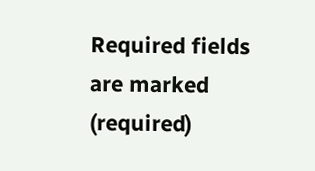Required fields are marked (required)